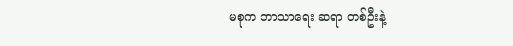မစုက ဘာသာရေး ဆရာ တစ်ဦးနဲ့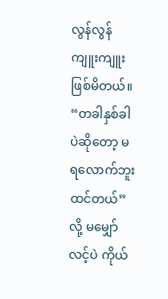လွန်လွန်ကျူးကျူး ဖြစ်မိတယ်။
“တခါနှစ်ခါပဲဆိုတော့ မရလောက်ဘူးထင်တယ်” လို့ မမျှော်လင့်ပဲ ကိုယ်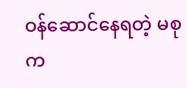ဝန်ဆောင်နေရတဲ့ မစု က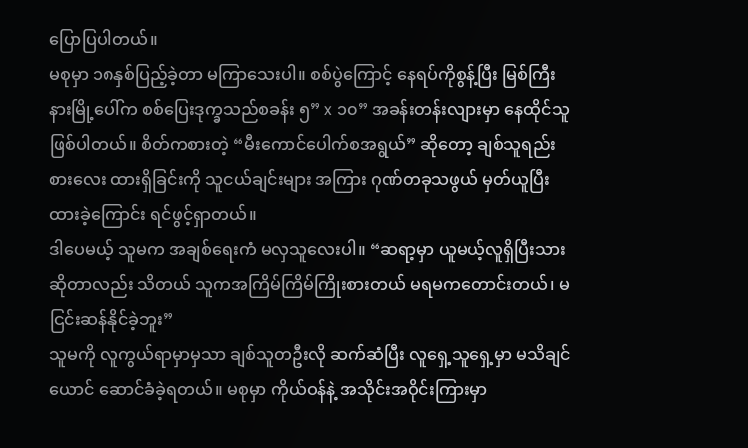ပြောပြပါတယ်။
မစုမှာ ၁၈နှစ်ပြည့်ခဲ့တာ မကြာသေးပါ။ စစ်ပွဲကြောင့် နေရပ်ကိုစွန့်ပြီး မြစ်ကြီးနားမြို့ပေါ်က စစ်ပြေးဒုက္ခသည်စခန်း ၅” x ၁၀” အခန်းတန်းလျားမှာ နေထိုင်သူဖြစ်ပါတယ်။ စိတ်ကစားတဲ့ “မီးကောင်ပေါက်စအရွယ်” ဆိုတော့ ချစ်သူရည်းစားလေး ထားရှိခြင်းကို သူငယ်ချင်းများ အကြား ဂုဏ်တခုသဖွယ် မှတ်ယူပြီး ထားခဲ့ကြောင်း ရင်ဖွင့်ရှာတယ်။
ဒါပေမယ့် သူမက အချစ်ရေးကံ မလှသူလေးပါ။ “ဆရာ့မှာ ယူမယ့်လူရှိပြီးသားဆိုတာလည်း သိတယ် သူကအကြိမ်ကြိမ်ကြိုးစားတယ် မရမကတောင်းတယ်၊ မငြင်းဆန်နိုင်ခဲ့ဘူး”
သူမကို လူကွယ်ရာမှာမှသာ ချစ်သူတဦးလို ဆက်ဆံပြီး လူရှေ့သူရှေ့မှာ မသိချင်ယောင် ဆောင်ခံခဲ့ရတယ်။ မစုမှာ ကိုယ်ဝန်နဲ့ အသိုင်းအဝိုင်းကြားမှာ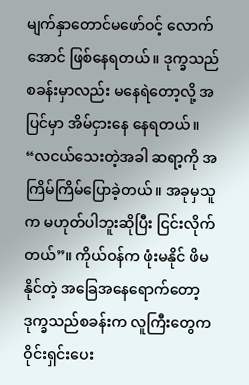မျက်နှာတောင်မဖော်ဝင့် လောက်အောင် ဖြစ်နေရတယ်။ ဒုက္ခသည်စခန်းမှာလည်း မနေရဲတော့လို့ အပြင်မှာ အိမ်ငှားနေ နေရတယ်။
“လငယ်သေးတဲ့အခါ ဆရာ့ကို အကြိမ်ကြိမ်ပြောခဲ့တယ်။ အခုမှသူက မဟုတ်ပါဘူးဆိုပြီး ငြင်းလိုက်တယ်”။ ကိုယ်ဝန်က ဖုံးမနိုင် ဖိမနိုင်တဲ့ အခြေအနေရောက်တော့ ဒုက္ခသည်စခန်းက လူကြီးတွေက ဝိုင်းရှင်းပေး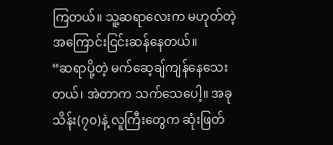ကြတယ်။ သူ့ဆရာလေးက မဟုတ်တဲ့ အကြောင်းငြင်းဆန်နေတယ်။
“ဆရာပို့တဲ့ မက်ဆေ့ချ်ကျန်နေသေးတယ်၊ အဲတာက သက်သေပေါ့။ အခု သိန်း(၇၀)နဲ့ လူကြီးတွေက ဆုံးဖြတ်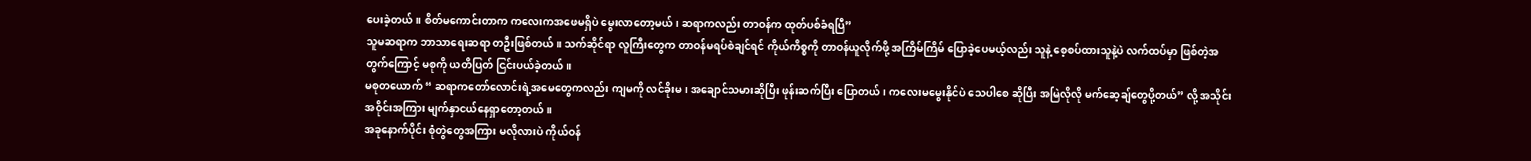ပေးခဲ့တယ်။ စိတ်မကောင်းတာက ကလေးကအဖေမရှိပဲ မွေးလာတော့မယ်၊ ဆရာကလည်း တာဝန်က ထုတ်ပစ်ခံရပြီ”
သူမဆရာက ဘာသာရေးဆရာ တဦးဖြစ်တယ်။ သက်ဆိုင်ရာ လူကြီးတွေက တာဝန်မရပ်စဲချင်ရင် ကိုယ်ကိစ္စကို တာဝန်ယူလိုက်ဖို့ အကြိမ်ကြိမ် ပြောခဲ့ပေမယ့်လည်း သူနဲ့ စေ့စပ်ထားသူနဲ့ပဲ လက်ထပ်မှာ ဖြစ်တဲ့အတွက်ကြောင့် မစုကို ယတိပြတ် ငြင်းပယ်ခဲ့တယ်။
မစုတယောက် “ ဆရာကတော်လောင်းရဲ့အမေတွေကလည်း ကျမကို လင်ခိုးမ၊ အချောင်သမားဆိုပြီး ဖုန်းဆက်ပြီး ပြောတယ်၊ ကလေးမမွေးနိုင်ပဲ သေပါစေ ဆိုပြီး အမြဲလိုလို မက်ဆေ့ချ်တွေပို့တယ်” လို့ အသိုင်းအဝိုင်းအကြား မျက်နှာငယ်နေရှာတော့တယ်။
အခုနောက်ပိုင်း စုံတွဲတွေအကြား မလိုလားပဲ ကိုယ်ဝန်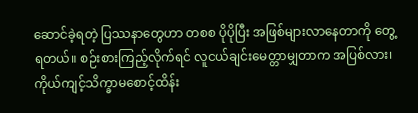ဆောင်ခဲ့ရတဲ့ ပြဿနာတွေဟာ တစစ ပိုပိုပြီး အဖြစ်များလာနေတာကို တွေ့ရတယ်။ စဉ်းစားကြည့်လိုက်ရင် လူငယ်ချင်းမေတ္တာမျှတာက အပြစ်လား၊ ကိုယ်ကျင့်သိက္ခာမစောင့်ထိန်း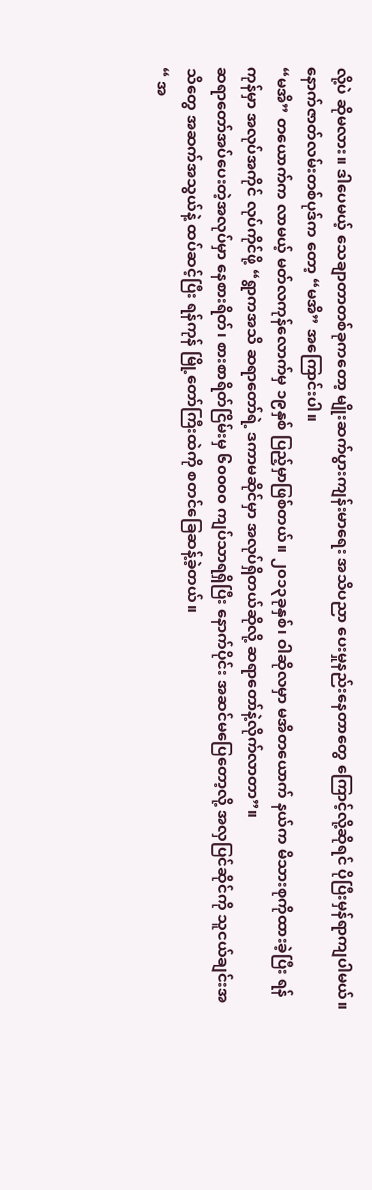လို့ပဲ ဆိုမလား။ ဒါပေမယ့် သေချာတာတစ်ခုကတော့ မျိုးဆက်ပွားကျန်းမာရေး အသိပညာ ပေးမှုနည်းနေတာတွေ ကြောင့်လို့ဆိုရင် ပိုပြီးမှန်ရာကျပါမယ်။
နောက်ဇာတ်လမ်းတစ်ပုဒ်က တော့ “မအိ” အကြောင်းပါ။
“မအိ” တယောက်က လာမယ့် မတ်လကုန်လောက်မှ ၁၉နှစ် ပြည့်မှာဖြစ်တယ်။ ၂၀၁၃ခုနှစ်၊ ဝါဆိုလမှာ မအိတယောက် နယ်က မိသားစုကိုထားခဲ့ပြီး ရန်ကုန်မှာ အလုပ်အကိုင် လုပ်ကိုင်ဖို့ “ရွာကအသိ ဆရာတော်ရဲ့ ဒကာမဆိုင်မှာ အလုပ်ရှိတယ်ဆိုလို့ ဆရာတော်နဲ့လိုက်လာတာ”။
ဆရာတော်အပ်ပေးတဲ့အလုပ်မှာ နေစားရိတ်၊ စားစာရိတ်ငြိမ်းမှ ၆၀၀၀၀ ကျပ်သာရရှိပြီး နောက်ပိုင်း အဆင်မပြေတော့လို့ အလှပြင်ဆိုင်ကို သူငယ်ချင်းအသိတွေ အဆက်အသွယ်နဲ့ ထပ်ဆင့်ပြီး ရန်ကုန် မြို့တော်ကြီးထဲကို စတင်ခြေဆန့်ခဲ့တယ်။
“ အ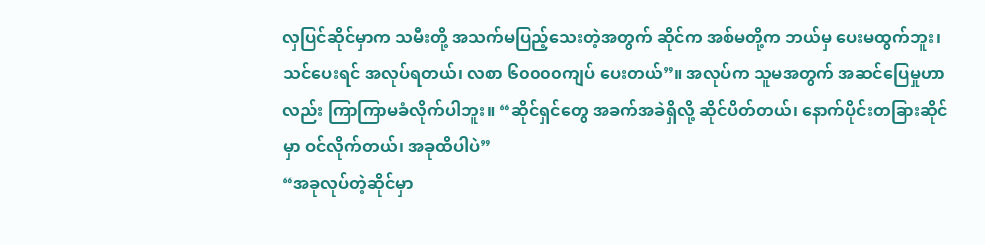လှပြင်ဆိုင်မှာက သမီးတို့ အသက်မပြည့်သေးတဲ့အတွက် ဆိုင်က အစ်မတို့က ဘယ်မှ ပေးမထွက်ဘူး၊ သင်ပေးရင် အလုပ်ရတယ်၊ လစာ ၆၀၀၀၀ကျပ် ပေးတယ်”။ အလုပ်က သူမအတွက် အဆင်ပြေမှုဟာလည်း ကြာကြာမခံလိုက်ပါဘူး။ “ဆိုင်ရှင်တွေ အခက်အခဲရှိလို့ ဆိုင်ပိတ်တယ်၊ နောက်ပိုင်းတခြားဆိုင်မှာ ဝင်လိုက်တယ်၊ အခုထိပါပဲ”
“အခုလုပ်တဲ့ဆိုင်မှာ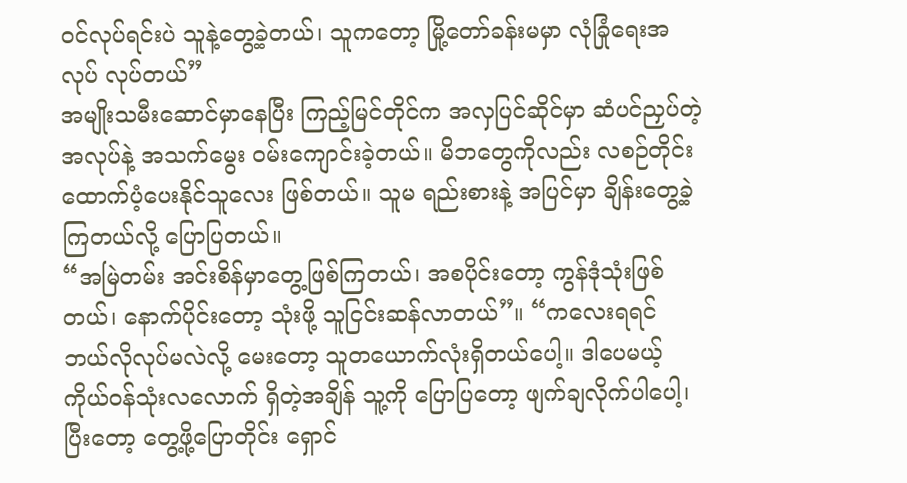ဝင်လုပ်ရင်းပဲ သူနဲ့တွေ့ခဲ့တယ်၊ သူကတော့ မြို့တော်ခန်းမမှာ လုံခြုံရေးအလုပ် လုပ်တယ်”
အမျိုးသမီးဆောင်မှာနေပြီး ကြည့်မြင်တိုင်က အလှပြင်ဆိုင်မှာ ဆံပင်ညှပ်တဲ့အလုပ်နဲ့ အသက်မွေး ဝမ်းကျောင်းခဲ့တယ်။ မိဘတွေကိုလည်း လစဉ်တိုင်း ထောက်ပံ့ပေးနိုင်သူလေး ဖြစ်တယ်။ သူမ ရည်းစားနဲ့ အပြင်မှာ ချိန်းတွေ့ခဲ့ကြတယ်လို့ ပြောပြတယ်။
“အမြဲတမ်း အင်းစိန်မှာတွေ့ဖြစ်ကြတယ်၊ အစပိုင်းတော့ ကွန်ဒုံသုံးဖြစ်တယ်၊ နောက်ပိုင်းတော့ သုံးဖို့ သူငြင်းဆန်လာတယ်”။ “ကလေးရရင် ဘယ်လိုလုပ်မလဲလို့ မေးတော့ သူတယောက်လုံးရှိတယ်ပေါ့။ ဒါပေမယ့် ကိုယ်ဝန်သုံးလလောက် ရှိတဲ့အချိန် သူ့ကို ပြောပြတော့ ဖျက်ချလိုက်ပါပေါ့၊ ပြီးတော့ တွေ့ဖို့ပြောတိုင်း ရှောင်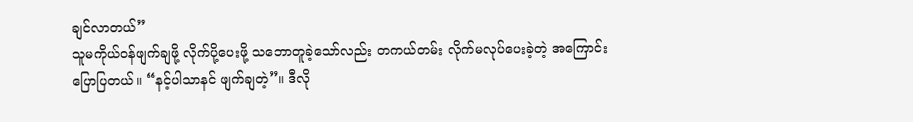ချင်လာတယ်”
သူမကိုယ်ဝန်ဖျက်ချဖို့ လိုက်ပို့ပေးဖို့ သဘောတူခဲ့သော်လည်း တကယ်တမ်း လိုက်မလုပ်ပေးခဲ့တဲ့ အကြောင်း ပြောပြတယ်။ “နင့်ပါသာနင် ဖျက်ချတဲ့”။ ဒီလို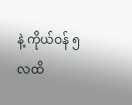နဲ့ ကိုယ်ဝန် ၅ လထိ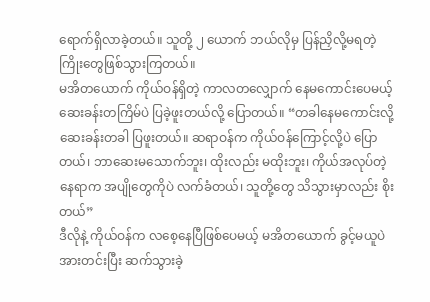ရောက်ရှိလာခဲ့တယ်။ သူတို့ ၂ ယောက် ဘယ်လိုမှ ပြန်ညှိလို့မရတဲ့ ကြိုးတွေဖြစ်သွားကြတယ်။
မအိတယောက် ကိုယ်ဝန်ရှိတဲ့ ကာလတလျှောက် နေမကောင်းပေမယ့် ဆေးခန်းတကြိမ်ပဲ ပြခဲ့ဖူးတယ်လို့ ပြောတယ်။ “တခါနေမကောင်းလို့ ဆေးခန်းတခါ ပြဖူးတယ်။ ဆရာဝန်က ကိုယ်ဝန်ကြောင့်လို့ပဲ ပြောတယ်၊ ဘာဆေးမသောက်ဘူး၊ ထိုးလည်း မထိုးဘူး၊ ကိုယ်အလုပ်တဲ့ နေရာက အပျိုတွေကိုပဲ လက်ခံတယ်၊ သူတို့တွေ သိသွားမှာလည်း စိုးတယ်”
ဒီလိုနဲ့ ကိုယ်ဝန်က လစေ့နေပြီဖြစ်ပေမယ့် မအိတယောက် ခွင့်မယူပဲ အားတင်းပြီး ဆက်သွားခဲ့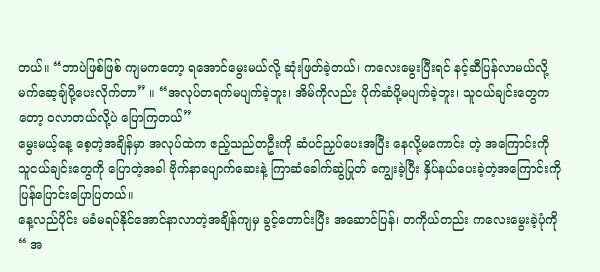တယ်။ “ဘာပဲဖြစ်ဖြစ် ကျမကတော့ ရအောင်မွေးမယ်လို့ ဆုံးဖြတ်ခဲ့တယ်၊ ကလေးမွေးပြီးရင် နင့်ဆီပြန်လာမယ်လို့ မက်ဆေ့ချ်ပို့ပေးလိုက်တာ” ။ “အလုပ်တရက်မပျက်ခဲ့ဘူး၊ အိမ်ကိုလည်း ပိုက်ဆံပို့မပျက်ခဲ့ဘူး၊ သူငယ်ချင်းတွေကတော့ ဝလာတယ်လို့ပဲ ပြောကြတယ်”
မွေးမယ့်နေ့ စေ့တဲ့အချိန်မှာ အလုပ်ထဲက ဧည့်သည်တဦးကို ဆံပင်ညှပ်ပေးအပြီး နေလို့မကောင်း တဲ့ အကြောင်းကို သူငယ်ချင်းတွေကို ပြောတဲ့အခါ ဗိုက်နာပျောက်ဆေးနဲ့ ကြာဆံခေါက်ဆွဲပြုတ် ကျွေးခဲ့ပြီး နှိပ်နယ်ပေးခဲ့တဲ့အကြောင်းကို ပြန်ပြောင်းပြောပြတယ်။
နေ့လည်ပိုင်း မခံမရပ်နိုင်အောင်နာလာတဲ့အချိန်ကျမှ ခွင့်တောင်းပြီး အဆောင်ပြန်၊ တကိုယ်တည်း ကလေးမွေးခဲ့ပုံကို “ အ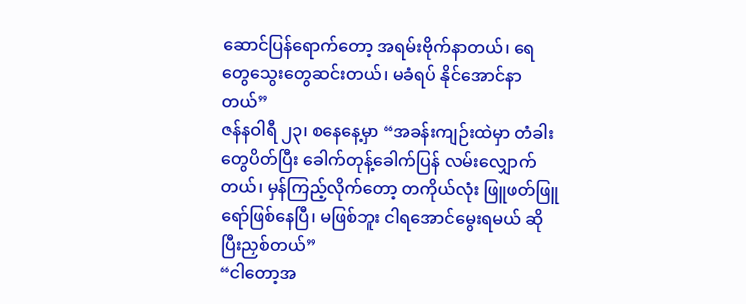ဆောင်ပြန်ရောက်တော့ အရမ်းဗိုက်နာတယ်၊ ရေတွေသွေးတွေဆင်းတယ်၊ မခံရပ် နိုင်အောင်နာတယ်”
ဇန်နဝါရီ ၂၃၊ စနေနေ့မှာ “အခန်းကျဉ်းထဲမှာ တံခါးတွေပိတ်ပြီး ခေါက်တုန့်ခေါက်ပြန် လမ်းလျှောက်တယ်၊ မှန်ကြည့်လိုက်တော့ တကိုယ်လုံး ဖြူဖတ်ဖြူရော်ဖြစ်နေပြီ၊ မဖြစ်ဘူး ငါရအောင်မွေးရမယ် ဆိုပြီးညှစ်တယ်”
“ငါတော့အ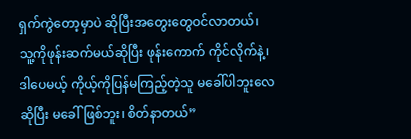ရှက်ကွဲတော့မှာပဲ ဆိုပြီးအတွေးတွေဝင်လာတယ်၊ သူ့ကိုဖုန်းဆက်မယ်ဆိုပြီး ဖုန်းကောက် ကိုင်လိုက်နဲ့၊ ဒါပေမယ့် ကိုယ့်ကိုပြန်မကြည့်တဲ့သူ မခေါ်ပါဘူးလေ ဆိုပြီး မခေါ်ဖြစ်ဘူး၊ စိတ်နာတယ်”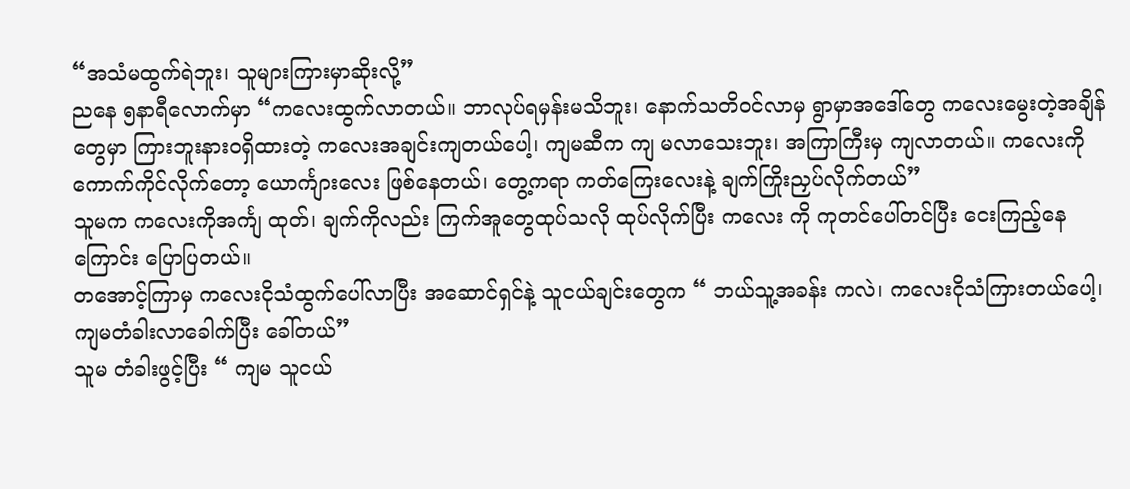“အသံမထွက်ရဲဘူး၊ သူများကြားမှာဆိုးလို့”
ညနေ ၅နာရီလောက်မှာ “ကလေးထွက်လာတယ်။ ဘာလုပ်ရမှန်းမသိဘူး၊ နောက်သတိဝင်လာမှ ရွာမှာအဒေါ်တွေ ကလေးမွေးတဲ့အချိန်တွေမှာ ကြားဘူးနားဝရှိထားတဲ့ ကလေးအချင်းကျတယ်ပေါ့၊ ကျမဆီက ကျ မလာသေးဘူး၊ အကြာကြီးမှ ကျလာတယ်။ ကလေးကိုကောက်ကိုင်လိုက်တော့ ယောင်္ကျားလေး ဖြစ်နေတယ်၊ တွေ့ကရာ ကတ်ကြေးလေးနဲ့ ချက်ကြိုးညှပ်လိုက်တယ်”
သူမက ကလေးကိုအင်္ကျ ထုတ်၊ ချက်ကိုလည်း ကြက်အူတွေထုပ်သလို ထုပ်လိုက်ပြီး ကလေး ကို ကုတင်ပေါ်တင်ပြီး ငေးကြည့်နေကြောင်း ပြောပြတယ်။
တအောင့်ကြာမှ ကလေးငိုသံထွက်ပေါ်လာပြီး အဆောင်ရှင်နဲ့ သူငယ်ချင်းတွေက “ ဘယ်သူ့အခန်း ကလဲ၊ ကလေးငိုသံကြားတယ်ပေါ့၊ ကျမတံခါးလာခေါက်ပြီး ခေါ်တယ်”
သူမ တံခါးဖွင့်ပြီး “ ကျမ သူငယ်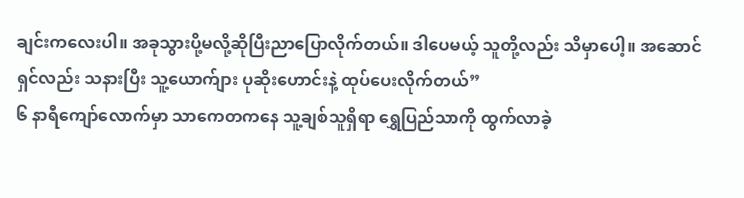ချင်းကလေးပါ။ အခုသွားပို့မလို့ဆိုပြီးညာပြောလိုက်တယ်။ ဒါပေမယ့် သူတို့လည်း သိမှာပေါ့။ အဆောင်ရှင်လည်း သနားပြီး သူ့ယောက်ျား ပုဆိုးဟောင်းနဲ့ ထုပ်ပေးလိုက်တယ်”
၆ နာရီကျော်လောက်မှာ သာကေတကနေ သူ့ချစ်သူရှိရာ ရွှေပြည်သာကို ထွက်လာခဲ့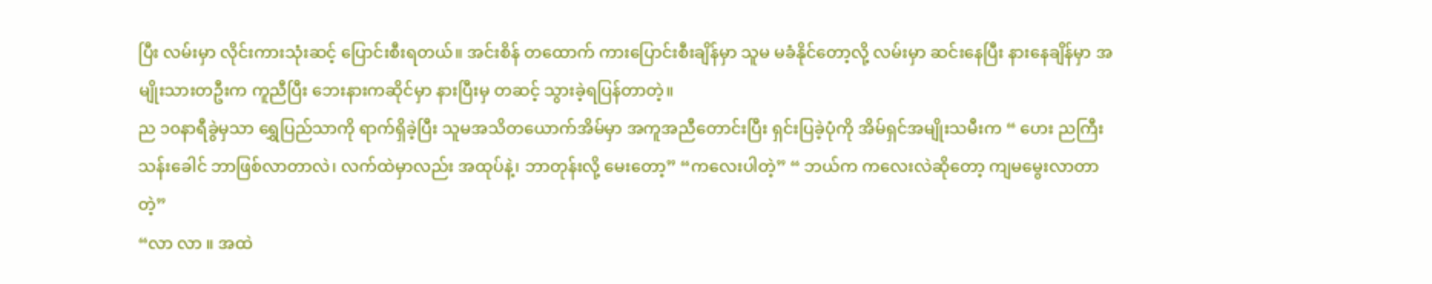ပြီး လမ်းမှာ လိုင်းကားသုံးဆင့် ပြောင်းစီးရတယ်။ အင်းစိန် တထောက် ကားပြောင်းစီးချိန်မှာ သူမ မခံနိုင်တော့လို့ လမ်းမှာ ဆင်းနေပြီး နားနေချိန်မှာ အမျိုးသားတဦးက ကူညီပြီး ဘေးနားကဆိုင်မှာ နားပြီးမှ တဆင့် သွားခဲ့ရပြန်တာတဲ့။
ည ၁၀နာရီခွဲမှသာ ရွှေပြည်သာကို ရာက်ရှိခဲ့ပြီး သူမအသိတယောက်အိမ်မှာ အကူအညီတောင်းပြီး ရှင်းပြခဲ့ပုံကို အိမ်ရှင်အမျိုးသမီးက “ ဟေး ညကြီးသန်းခေါင် ဘာဖြစ်လာတာလဲ၊ လက်ထဲမှာလည်း အထုပ်နဲ့၊ ဘာတုန်းလို့ မေးတော့” “ကလေးပါတဲ့” “ ဘယ်က ကလေးလဲဆိုတော့ ကျမမွေးလာတာ တဲ့”
“လာ လာ ။ အထဲ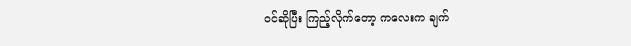ဝင်ဆိုပြီး ကြည့်လိုက်တော့ ကလေးက ချက်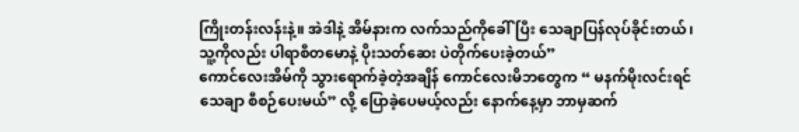ကြိုးတန်းလန်းနဲ့။ အဲဒါနဲ့ အိမ်နားက လက်သည်ကိုခေါ်ပြီး သေချာပြန်လုပ်ခိုင်းတယ်၊ သူ့ကိုလည်း ပါရာစီတမောနဲ့ ပိုးသတ်ဆေး ပဲတိုက်ပေးခဲ့တယ်”
ကောင်လေးအိမ်ကို သွားရောက်ခဲ့တဲ့အချိန် ကောင်လေးမိဘတွေက “ မနက်မိုးလင်းရင် သေချာ စီစဉ်ပေးမယ်” လို့ ပြောခဲ့ပေမယ့်လည်း နောက်နေ့မှာ ဘာမှဆက်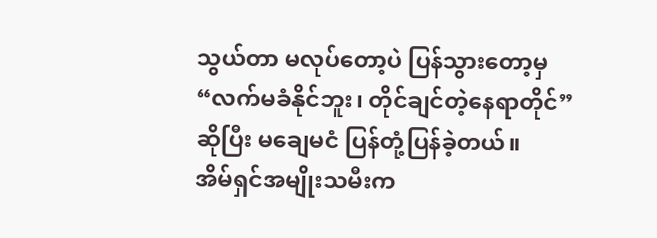သွယ်တာ မလုပ်တော့ပဲ ပြန်သွားတော့မှ “လက်မခံနိုင်ဘူး၊ တိုင်ချင်တဲ့နေရာတိုင်” ဆိုပြီး မချေမငံ ပြန်တုံ့ပြန်ခဲ့တယ်။
အိမ်ရှင်အမျိုးသမီးက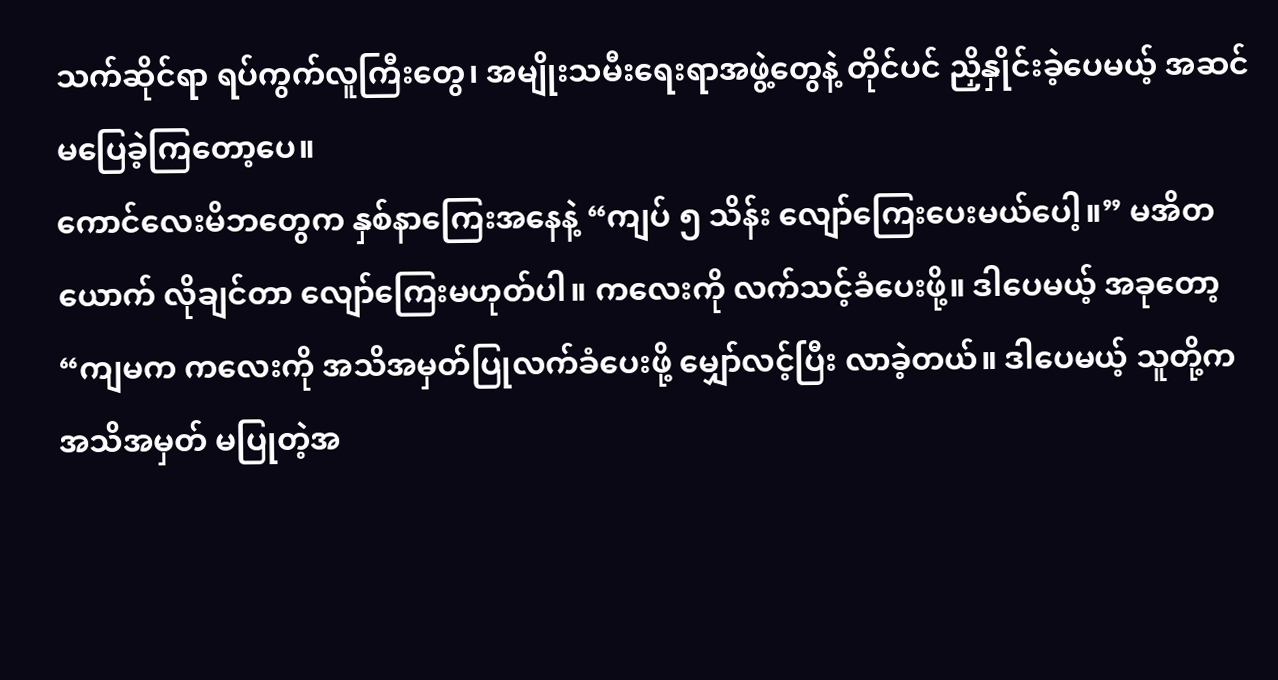သက်ဆိုင်ရာ ရပ်ကွက်လူကြီးတွေ၊ အမျိုးသမီးရေးရာအဖွဲ့တွေနဲ့ တိုင်ပင် ညှိနှိုင်းခဲ့ပေမယ့် အဆင်မပြေခဲ့ကြတော့ပေ။
ကောင်လေးမိဘတွေက နှစ်နာကြေးအနေနဲ့ “ကျပ် ၅ သိန်း လျော်ကြေးပေးမယ်ပေါ့။” မအိတယောက် လိုချင်တာ လျော်ကြေးမဟုတ်ပါ။ ကလေးကို လက်သင့်ခံပေးဖို့။ ဒါပေမယ့် အခုတော့ “ကျမက ကလေးကို အသိအမှတ်ပြုလက်ခံပေးဖို့ မျှော်လင့်ပြီး လာခဲ့တယ်။ ဒါပေမယ့် သူတို့က အသိအမှတ် မပြုတဲ့အ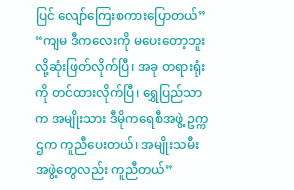ပြင် လျော်ကြေးစကားပြောတယ်”
“ကျမ ဒီကလေးကို မပေးတော့ဘူးလို့ဆုံးဖြတ်လိုက်ပြီ၊ အခု တရားရုံးကို တင်ထားလိုက်ပြီ၊ ရွှေပြည်သာက အမျိုးသား ဒီမိုကရေစီအဖွဲ့ ဥက္ကဌက ကူညီပေးတယ်၊ အမျိုးသမီးအဖွဲ့တွေလည်း ကူညီတယ်”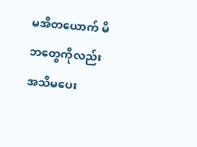မအိတယောက် မိဘတွေကိုလည်း အသိမပေး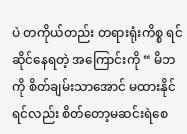ပဲ တကိုယ်တည်း တရားရုံးကိစ္စ ရင်ဆိုင်နေရတဲ့ အကြောင်းကို “ မိဘကို စိတ်ချမ်းသာအောင် မထားနိုင်ရင်လည်း စိတ်တော့မဆင်းရဲစေ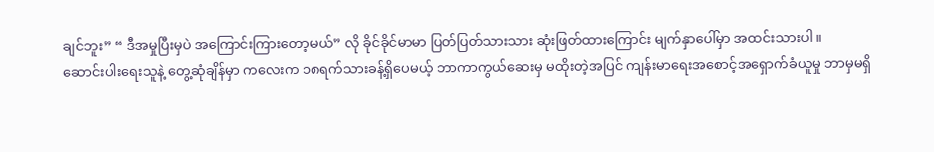ချင်ဘူး” “ ဒီအမှုပြီးမှပဲ အကြောင်းကြားတော့မယ်” လို ခိုင်ခိုင်မာမာ ပြတ်ပြတ်သားသား ဆုံးဖြတ်ထားကြောင်း မျက်နှာပေါ်မှာ အထင်းသားပါ။
ဆောင်းပါးရေးသူနဲ့ တွေ့ဆုံချိန်မှာ ကလေးက ၁၈ရက်သားခန့်ရှိပေမယ့် ဘာကာကွယ်ဆေးမှ မထိုးတဲ့အပြင် ကျန်းမာရေးအစောင့်အရှောက်ခံယူမှု ဘာမှမရှိ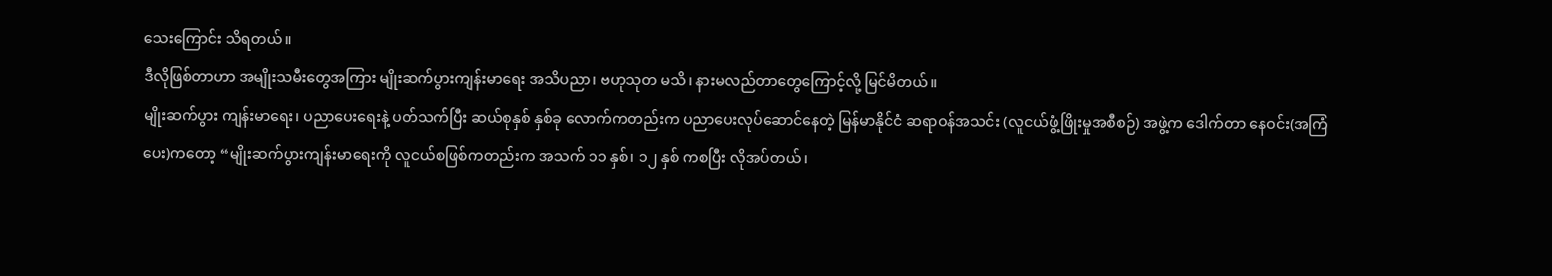သေးကြောင်း သိရတယ်။
ဒီလိုဖြစ်တာဟာ အမျိုးသမီးတွေအကြား မျိုးဆက်ပွားကျန်းမာရေး အသိပညာ၊ ဗဟုသုတ မသိ၊ နားမလည်တာတွေကြောင့်လို့ မြင်မိတယ်။
မျိုးဆက်ပွား ကျန်းမာရေး၊ ပညာပေးရေးနဲ့ ပတ်သက်ပြီး ဆယ်စုနှစ် နှစ်ခု လောက်ကတည်းက ပညာပေးလုပ်ဆောင်နေတဲ့ မြန်မာနိုင်ငံ ဆရာဝန်အသင်း (လူငယ်ဖွံ့ဖြိုးမှုအစီစဉ်) အဖွဲ့က ဒေါက်တာ နေဝင်း(အကြံပေး)ကတော့ “မျိုးဆက်ပွားကျန်းမာရေးကို လူငယ်စဖြစ်ကတည်းက အသက် ၁၁ နှစ်၊ ၁၂ နှစ် ကစပြီး လိုအပ်တယ်၊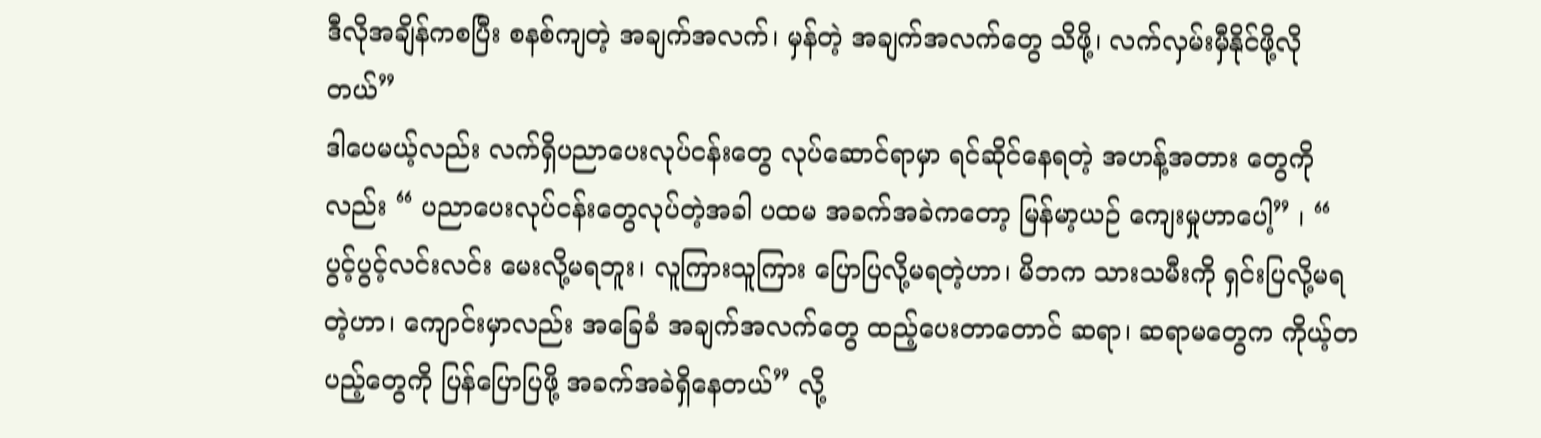ဒီလိုအချိန်ကစပြီး စနစ်ကျတဲ့ အချက်အလက်၊ မှန်တဲ့ အချက်အလက်တွေ သိဖို့၊ လက်လှမ်းမှီနိုင်ဖို့လိုတယ်”
ဒါပေမယ့်လည်း လက်ရှိပညာပေးလုပ်ငန်းတွေ လုပ်ဆောင်ရာမှာ ရင်ဆိုင်နေရတဲ့ အဟန့်အတား တွေကိုလည်း “ ပညာပေးလုပ်ငန်းတွေလုပ်တဲ့အခါ ပထမ အခက်အခဲကတော့ မြန်မာ့ယဉ် ကျေးမှုဟာပေါ့” ၊ “ ပွင့်ပွင့်လင်းလင်း မေးလို့မရဘူး၊ လူကြားသူကြား ပြောပြလို့မရတဲ့ဟာ၊ မိဘက သားသမီးကို ရှင်းပြလို့မရတဲ့ဟာ၊ ကျောင်းမှာလည်း အခြေခံ အချက်အလက်တွေ ထည့်ပေးတာတောင် ဆရာ၊ ဆရာမတွေက ကိုယ့်တပည့်တွေကို ပြန်ပြောပြဖို့ အခက်အခဲရှိနေတယ်” လို့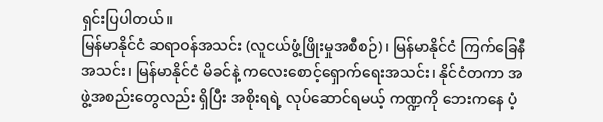ရှင်းပြပါတယ်။
မြန်မာနိုင်ငံ ဆရာဝန်အသင်း (လူငယ်ဖွံ့ဖြိုးမှုအစီစဉ်)၊ မြန်မာနိုင်ငံ ကြက်ခြေနီအသင်း၊ မြန်မာနိုင်ငံ မိခင်နဲ့ ကလေးစောင့်ရှောက်ရေးအသင်း၊ နိုင်ငံတကာ အဖွဲ့အစည်းတွေလည်း ရှိပြီး အစိုးရရဲ့ လုပ်ဆောင်ရမယ့် ကဏ္ဍကို ဘေးကနေ ပံ့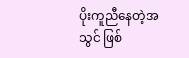ပိုးကူညီနေတဲ့အသွင် ဖြစ်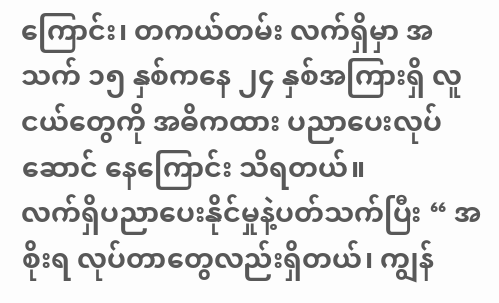ကြောင်း၊ တကယ်တမ်း လက်ရှိမှာ အသက် ၁၅ နှစ်ကနေ ၂၄ နှစ်အကြားရှိ လူငယ်တွေကို အဓိကထား ပညာပေးလုပ်ဆောင် နေကြောင်း သိရတယ်။
လက်ရှိပညာပေးနိုင်မှုနဲ့ပတ်သက်ပြီး “ အစိုးရ လုပ်တာတွေလည်းရှိတယ်၊ ကျွန်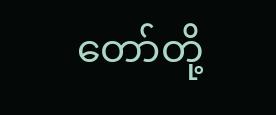တော်တို့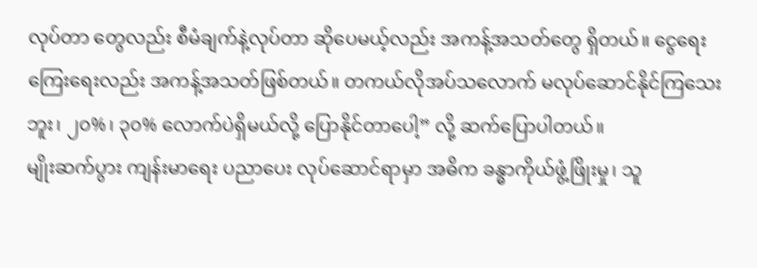လုပ်တာ တွေလည်း စီမံချက်နဲ့လုပ်တာ ဆိုပေမယ့်လည်း အကန့်အသတ်တွေ ရှိတယ်။ ငွေရေး ကြေးရေးလည်း အကန့်အသတ်ဖြစ်တယ်။ တကယ်လိုအပ်သလောက် မလုပ်ဆောင်နိုင်ကြသေးဘူး၊ ၂၀%၊ ၃၀% လောက်ပဲရှိမယ်လို့ ပြောနိုင်တာပေါ့” လို့ ဆက်ပြောပါတယ်။
မျိုးဆက်ပွား ကျန်းမာရေး ပညာပေး လုပ်ဆောင်ရာမှာ အဓိက ခန္ဓာကိုယ်ဖွံ့ဖြိုးမှု၊ သူ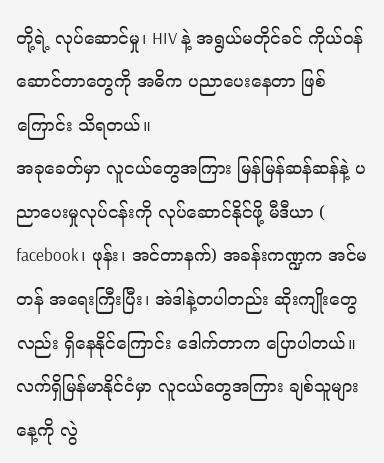တို့ရဲ့ လုပ်ဆောင်မှု၊ HIV နဲ့ အရွယ်မတိုင်ခင် ကိုယ်ဝန်ဆောင်တာတွေကို အဓိက ပညာပေးနေတာ ဖြစ်ကြောင်း သိရတယ်။
အခုခေတ်မှာ လူငယ်တွေအကြား မြန်မြန်ဆန်ဆန်နဲ့ ပညာပေးမှုလုပ်ငန်းကို လုပ်ဆောင်နိုင်ဖို့ မီဒီယာ ( facebook၊ ဖုန်း၊ အင်တာနက်) အခန်းကဏ္ဍက အင်မတန် အရေးကြီးပြီး၊ အဲဒါနဲ့တပါတည်း ဆိုးကျိုးတွေလည်း ရှိနေနိုင်ကြောင်း ဒေါက်တာက ပြောပါတယ်။
လက်ရှိမြန်မာနိုင်ငံမှာ လူငယ်တွေအကြား ချစ်သူများနေ့ကို လွဲ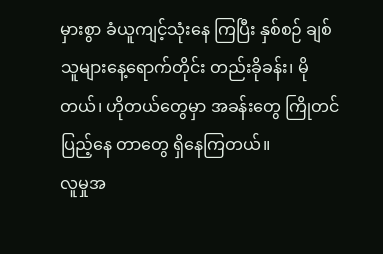မှားစွာ ခံယူကျင့်သုံးနေ ကြပြီး နှစ်စဉ် ချစ်သူများနေ့ရောက်တိုင်း တည်းခိုခန်း၊ မိုတယ်၊ ဟိုတယ်တွေမှာ အခန်းတွေ ကြိုတင်ပြည့်နေ တာတွေ ရှိနေကြတယ်။
လူမှုအ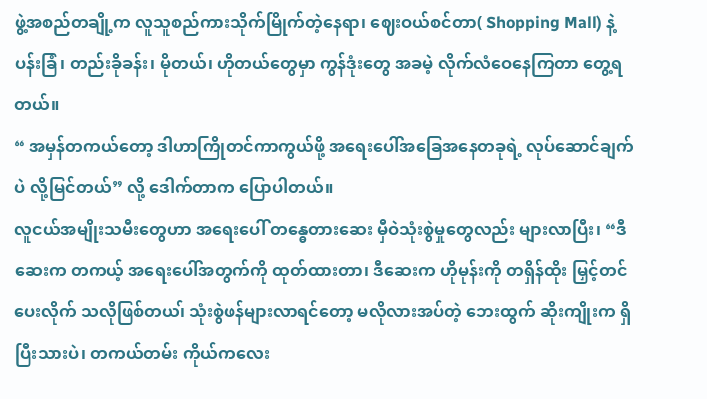ဖွဲ့အစည်တချို့က လူသူစည်ကားသိုက်မြိုက်တဲ့နေရာ၊ ဈေးဝယ်စင်တာ( Shopping Mall) နဲ့ ပန်းခြံ၊ တည်းခိုခန်း၊ မိုတယ်၊ ဟိုတယ်တွေမှာ ကွန်ဒုံးတွေ အခမဲ့ လိုက်လံဝေနေကြတာ တွေ့ရတယ်။
“ အမှန်တကယ်တော့ ဒါဟာကြိုတင်ကာကွယ်ဖို့ အရေးပေါ်အခြေအနေတခုရဲ့ လုပ်ဆောင်ချက်ပဲ လို့မြင်တယ်” လို့ ဒေါက်တာက ပြောပါတယ်။
လူငယ်အမျိုးသမီးတွေဟာ အရေးပေါ် တန္ဓေတားဆေး မှီဝဲသုံးစွဲမှုတွေလည်း များလာပြီး၊ “ဒီဆေးက တကယ့် အရေးပေါ်အတွက်ကို ထုတ်ထားတာ၊ ဒီဆေးက ဟိုမုန်းကို တရှိန်ထိုး မြှင့်တင်ပေးလိုက် သလိုဖြစ်တယ၊် သုံးစွဲဖန်များလာရင်တော့ မလိုလားအပ်တဲ့ ဘေးထွက် ဆိုးကျိုးက ရှိပြီးသားပဲ၊ တကယ်တမ်း ကိုယ်ကလေး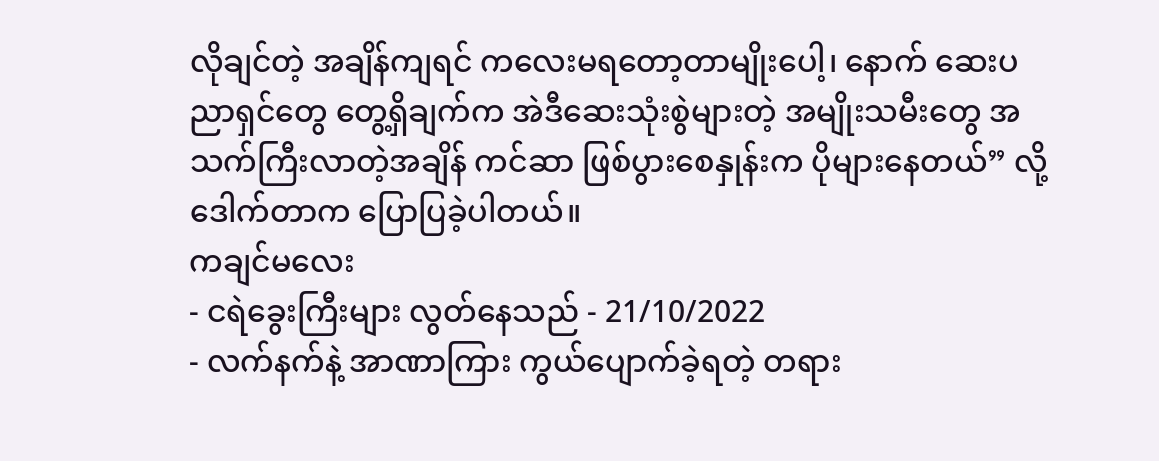လိုချင်တဲ့ အချိန်ကျရင် ကလေးမရတော့တာမျိုးပေါ့၊ နောက် ဆေးပညာရှင်တွေ တွေ့ရှိချက်က အဲဒီဆေးသုံးစွဲများတဲ့ အမျိုးသမီးတွေ အသက်ကြီးလာတဲ့အချိန် ကင်ဆာ ဖြစ်ပွားစေနှုန်းက ပိုများနေတယ်” လို့ ဒေါက်တာက ပြောပြခဲ့ပါတယ်။
ကချင်မလေး
- ငရဲခွေးကြီးများ လွတ်နေသည် - 21/10/2022
- လက်နက်နဲ့ အာဏာကြား ကွယ်ပျောက်ခဲ့ရတဲ့ တရား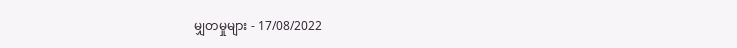မျှတမှုများ - 17/08/2022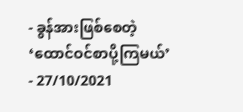- ခွန်အားဖြစ်စေတဲ့ ‘ထောင်ဝင်စာပို့ကြမယ်’ - 27/10/2021